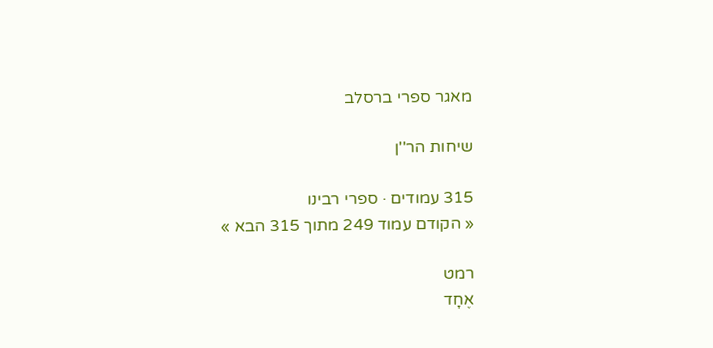מאגר ספרי ברסלב

שיחות הר''ן

315 עמודים · ספרי רבינו
« הקודם עמוד 249 מתוך 315 הבא »

רמט
אֶחָד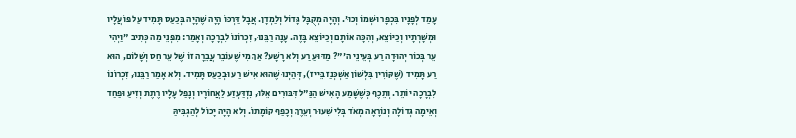עָמַד לְפָנָיו בִּכְפָר וּשְׁמוֹ וְכוּ'. וְהָיָה מְקֻבָּל גָּדוֹל וְלַמְדָן. אֲבָל דַּרְכּוֹ הָיָה שֶׁהָיָה בְּכַעַס תָּמִיד עַל פּוֹעֲלָיו וּמְשָׁרְתָיו וְכַיּוֹצֵא, וְהִכָּה אוֹתָם וְכַיּוֹצֵא בָּזֶה. עָנָה רַבֵּנוּ, זִכְרוֹנוֹ לִבְרָכָה וְאָמַר: מִפְּנֵי מַה כְּתִיב "וַיְהִי עֵר בְּכוֹר יְהוּדָה רַע בְּעֵינֵי ה'"? מַדּוּעַ רַע וְלא רָשָׁע? אַךְ מִי שֶׁעוֹבֵר עֲבֵרָה זוֹ שֶׁל עֵר חַס וְשָׁלוֹם, הוּא רַע תָּמִיד (שֶׁקּוֹרִין בִּלְשׁוֹן אַשְׁכְּנַז בֵּייז), דְּהַיְנוּ שֶׁהוּא אִישׁ רַע וּבְכַעַס תָּמִיד. וְלא אָמַר רַבֵּנוּ, זִכְרוֹנוֹ לִבְרָכָה יוֹתֵר. וְתֵכֶף כְּשֶׁשָּׁמַע הָאִישׁ הַנַּ"ל דִּבּוּרִים אֵלּוּ, נִזְדַּעְזַע לַאֲחוֹרָיו וְנָפַל עָלָיו רֶתֶת וְזִיעַ וּפַחַד וְאֵימָה גְּדוֹלָה וְנוֹרָאָה מְאֹד בְּלִי שִׁעוּר וְעֵרֶךְ וְכָפַף קוֹמָתוֹ. וְלא הָיָה יָכוֹל לְהַגְבִּיהַּ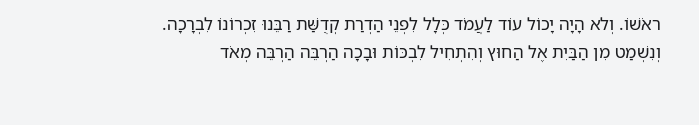ראֹשׁוֹ. וְלא הָיָה יָכוֹל עוֹד לַעֲמֹד כְּלָל לִפְנֵי הַדְרַת קְדֻשַּׁת רַבֵּנוּ זִכְרוֹנוֹ לִבְרָכָה. וְנִשְׁמַט מִן הַבַּיִת אֶל הַחוּץ וְהִתְחִיל לִבְכּוֹת וּבָכָה הַרְבֵּה הַרְבֵּה מְאֹד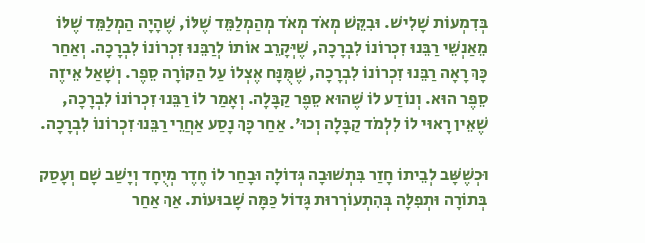בְּדִמְעוֹת שָׁלִישׁ. וּבִקֵּשׁ מְאֹד מְאֹד מְהַמְלַמֵּד שֶׁלּוֹ, שֶׁהָיָה הַמְלַמֵּד שֶׁלּוֹ מֵאַנְשֵׁי רַבֵּנוּ זִכְרוֹנוֹ לִבְרָכָה, שֶׁיְּקָרֵב אוֹתוֹ לְרַבֵּנוּ זִכְרוֹנוֹ לִבְרָכָה. וְאַחַר כָּךְ רָאָה רַבֵּנוּ זִכְרוֹנוֹ לִבְרָכָה, שֶׁמֻּנָּח אֶצְלוֹ עַל הַקּוֹרָה סֵפֶר. וְשָׁאַל אֵיזֶה סֵפֶר הוּא. וְנוֹדַע לוֹ שֶׁהוּא סֵפֶר קַבָּלָה. וְאָמַר לוֹ רַבֵּנוּ זִכְרוֹנוֹ לִבְרָכָה, שֶׁאֵין רָאוּי לוֹ לִלְמֹד קַבָּלָה וְכוּ'. אַחַר כָּךְ נָסַע אַחֲרֵי רַבֵּנוּ זִכְרוֹנוֹ לִבְרָכָה.

וּכְשֶׁשָּׁב לְבֵיתוֹ חָזַר בִּתְשׁוּבָה גְּדוֹלָה וּבָחַר לוֹ חֶדֶר מְיֻחָד וְיָשַׁב שָׁם וְעָסַק בְּתוֹרָה וּתְפִלָּה בְּהִתְעוֹרְרוּת גָּדוֹל כַּמָּה שָׁבוּעוֹת. אַךְ אַחַר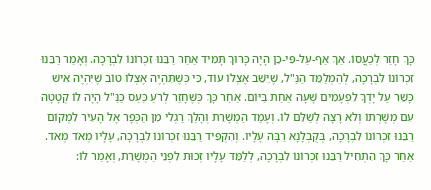כָּךְ חָזַר לְכַעֲסוֹ. אַךְ אַף-עַל-פִּי-כֵן הָיָה כָּרוּךְ תָּמִיד אַחַר רַבֵּנוּ זִכְרוֹנוֹ לִבְרָכָה. וְאָמַר רַבֵּנוּ זִכְרוֹנוֹ לִבְרָכָה, לְהַמְלַמֵּד הַנַּ"ל, שֶׁיֵּשֵׁב אֶצְלוֹ עוֹד, כִּי כְּשֶׁתִּהְיֶה אֶצְלוֹ טוֹב שֶׁיִּהְיֶה אִישׁ כָּשֵׁר עַל יָדְךָ לִפְעָמִים שָׁעָה אַחַת בַּיּוֹם. אַחַר כָּךְ כְּשֶׁחָזַר לְרֹעַ כַּעַס כַּנַּ"ל הָיָה לוֹ קְטָטָה עִם מְשָׁרְתוֹ וְלא רָצָה לְשַׁלֵּם לוֹ. וְעָמַד הַמְשָׁרֵת וְהָלַךְ רַגְלִי מִן הַכְּפָר אֶל הָעִיר לִמְקוֹם רַבֵּנוּ זִכְרוֹנוֹ לִבְרָכָה, בְּקֻבְלָנָא רַבָּה עָלָיו. וְהִקְפִּיד רַבֵּנוּ זִכְרוֹנוֹ לִבְרָכָה, עָלָיו מְאֹד מְאֹד. אַחַר כָּךְ הִתְחִיל רַבֵּנוּ זִכְרוֹנוֹ לִבְרָכָה, לְלַמֵּד עָלָיו זְכוּת לִפְנֵי הַמְשָׁרֵת, וְאָמַר לוֹ: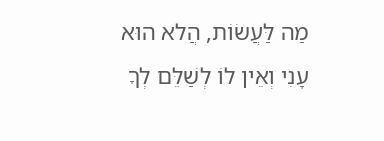מַה לַּעֲשׂוֹת, הֲלא הוּא עָנִי וְאֵין לוֹ לְשַׁלֵּם לְךָ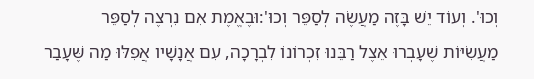וְכוּ'. וְעוֹד יֵשׁ בָּזֶה מַעֲשֶׂה לְסַפֵּר וְכוּ':וּבֶאֱמֶת אִם נִרְצֶה לְסַפֵּר מַעֲשִׂיּוֹת שֶׁעָבְרוּ אֵצֶל רַבֵּנוּ זִכְרוֹנוֹ לִבְרָכָה, עִם אֲנָשָׁיו אֲפִלּוּ מַה שֶּׁעָבַר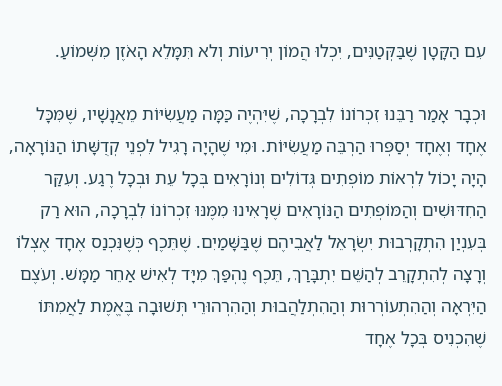עִם הַקָּטָן שֶׁבַּקְּטַנִּים, יִכְלוּ הֲמוֹן יְרִיעוֹת וְלא תִּמָּלֵא הָאֹזֶן מִשְּׁמוֹעַ.

וּכְבָר אָמַר רַבֵּנוּ זִכְרוֹנוֹ לִבְרָכָה, שֶׁיִּהְיֶה כַּמָּה מַעֲשִׂיּוֹת מֵאֲנָשָׁיו, שֶׁמִּכָּל אֶחָד וְאֶחָד יְסַפְּרוּ הַרְבֵּה מַעֲשִׂיּוֹת. וּמִי שֶׁהָיָה רָגִיל לִפְנֵי קְדֻשָּׁתוֹ הַנּוֹרָאָה, הָיָה יָכוֹל לִרְאוֹת מוֹפְתִים גְּדוֹלִים וְנוֹרָאִים בְּכָל עֵת וּבְכָל רֶגַע. וְעִקַּר הַחִדּוּשִׁים וְהַמּוֹפְתִים הַנּוֹרָאִים שֶׁרָאִינוּ מִמֶּנּוּ זִכְרוֹנוֹ לִבְרָכָה, הוּא רַק בְּעִנְיַן הִתְקָרְבוּת יִשְׂרָאֵל לַאֲבִיהֶם שֶׁבַּשָּׁמַיִם. שֶׁתֵּכֶף כְּשֶׁנִּכְנַס אֶחָד אֶצְלוֹ וְרָצָה לְהִתְקָרֵב לְהַשֵּׁם יִתְבָּרַךְ, תֵּכֶף נֶהְפַּךְ מִיָּד לְאִישׁ אַחֵר מַמָּשׁ. וְעֹצֶם הַיִּרְאָה וְהַהִתְעוֹרְרוּת וְהַהִתְלַהֲבוּת וְהַהִרְהוּרֵי תְּשׁוּבָה בֶּאֱמֶת לַאֲמִתּוֹ שֶׁהִכְנִיס בְּכָל אֶחָד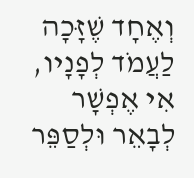וְאֶחָד שֶׁזָּכָה לַעֲמֹד לְפָנָיו, אִי אֶפְשָׁר לְבָאֵר וּלְסַפֵּר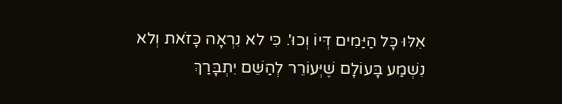אִלּוּ כָּל הַיַּמִים דְּיוֹ וְכוּ'. כִּי לא נִרְאָה כָּזֹאת וְלא נִשְׁמַע בָּעוֹלָם שֶׁיְּעוֹרֵר לְהַשֵּׁם יִתְבָּרַךְ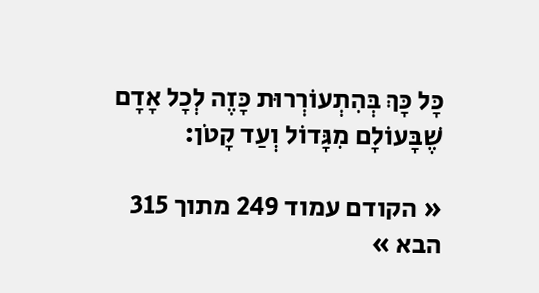כָּל כָּךְ בְּהִתְעוֹרְרוּת כָּזֶה לְכָל אָדָם שֶׁבָּעוֹלָם מִגָּדוֹל וְעַד קָטֹן:

« הקודם עמוד 249 מתוך 315 הבא »